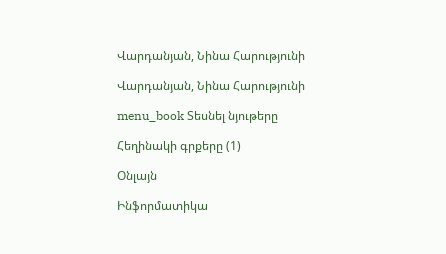Վարդանյան, Նինա Հարությունի

Վարդանյան, Նինա Հարությունի

menu_book Տեսնել նյութերը

Հեղինակի գրքերը (1)

Օնլայն

Ինֆորմատիկա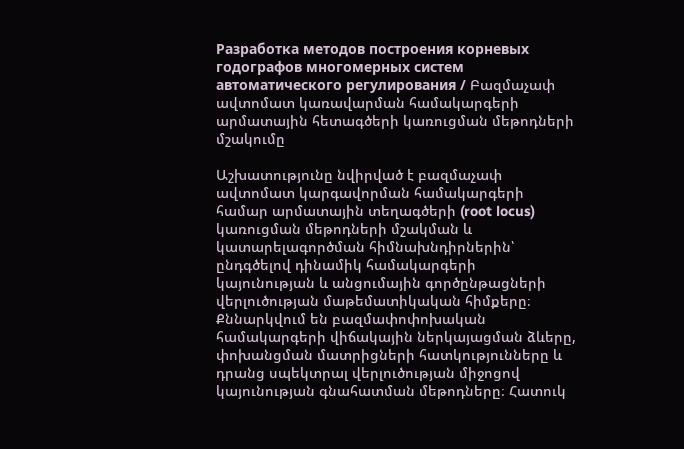Разработка методов построения корневых годографов многомерных систем автоматического регулирования / Բազմաչափ ավտոմատ կառավարման համակարգերի արմատային հետագծերի կառուցման մեթոդների մշակումը

Աշխատությունը նվիրված է բազմաչափ ավտոմատ կարգավորման համակարգերի համար արմատային տեղագծերի (root locus) կառուցման մեթոդների մշակման և կատարելագործման հիմնախնդիրներին՝ ընդգծելով դինամիկ համակարգերի կայունության և անցումային գործընթացների վերլուծության մաթեմատիկական հիմքերը։ Քննարկվում են բազմափոփոխական համակարգերի վիճակային ներկայացման ձևերը, փոխանցման մատրիցների հատկությունները և դրանց սպեկտրալ վերլուծության միջոցով կայունության գնահատման մեթոդները։ Հատուկ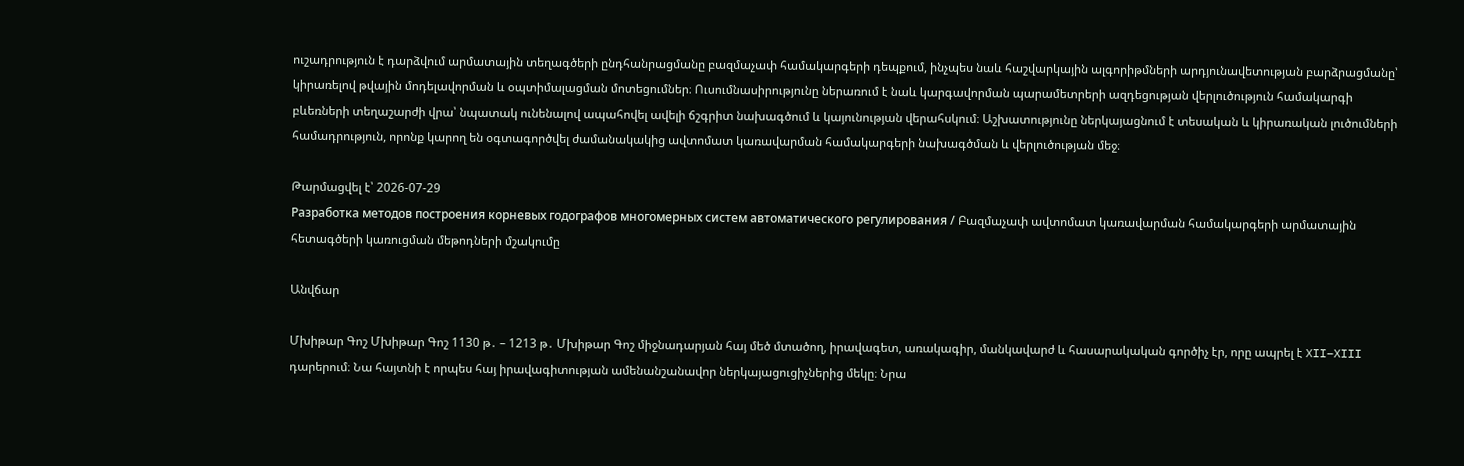ուշադրություն է դարձվում արմատային տեղագծերի ընդհանրացմանը բազմաչափ համակարգերի դեպքում, ինչպես նաև հաշվարկային ալգորիթմների արդյունավետության բարձրացմանը՝ կիրառելով թվային մոդելավորման և օպտիմալացման մոտեցումներ։ Ուսումնասիրությունը ներառում է նաև կարգավորման պարամետրերի ազդեցության վերլուծություն համակարգի բևեռների տեղաշարժի վրա՝ նպատակ ունենալով ապահովել ավելի ճշգրիտ նախագծում և կայունության վերահսկում։ Աշխատությունը ներկայացնում է տեսական և կիրառական լուծումների համադրություն, որոնք կարող են օգտագործվել ժամանակակից ավտոմատ կառավարման համակարգերի նախագծման և վերլուծության մեջ։

Թարմացվել է՝ 2026-07-29
Разработка методов построения корневых годографов многомерных систем автоматического регулирования / Բազմաչափ ավտոմատ կառավարման համակարգերի արմատային հետագծերի կառուցման մեթոդների մշակումը

Անվճար

Մխիթար Գոշ Մխիթար Գոշ 1130 թ․ – 1213 թ․ Մխիթար Գոշ միջնադարյան հայ մեծ մտածող, իրավագետ, առակագիր, մանկավարժ և հասարակական գործիչ էր, որը ապրել է XII–XIII դարերում։ Նա հայտնի է որպես հայ իրավագիտության ամենանշանավոր ներկայացուցիչներից մեկը։ Նրա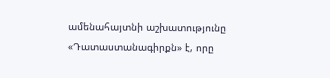ամենահայտնի աշխատությունը «Դատաստանագիրքն» է, որը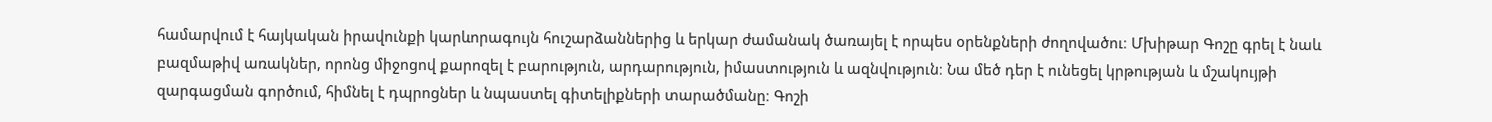համարվում է հայկական իրավունքի կարևորագույն հուշարձաններից և երկար ժամանակ ծառայել է որպես օրենքների ժողովածու։ Մխիթար Գոշը գրել է նաև բազմաթիվ առակներ, որոնց միջոցով քարոզել է բարություն, արդարություն, իմաստություն և ազնվություն։ Նա մեծ դեր է ունեցել կրթության և մշակույթի զարգացման գործում, հիմնել է դպրոցներ և նպաստել գիտելիքների տարածմանը։ Գոշի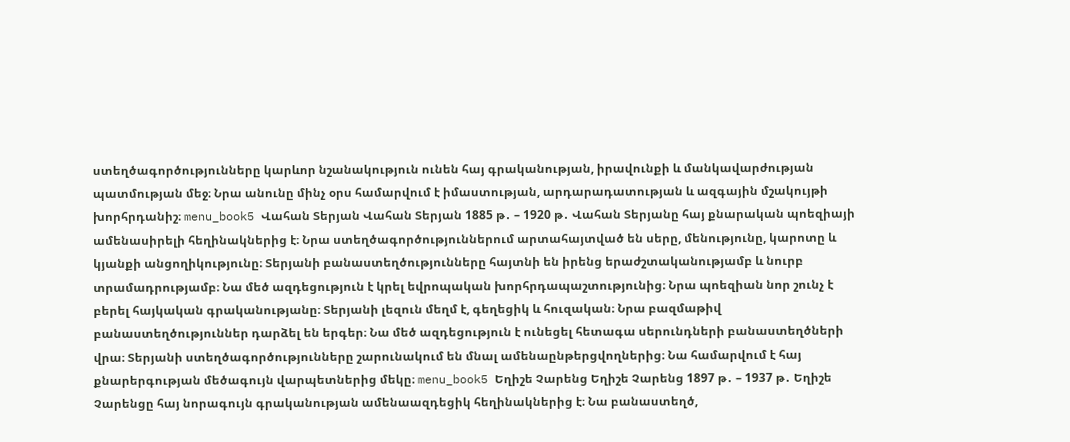ստեղծագործությունները կարևոր նշանակություն ունեն հայ գրականության, իրավունքի և մանկավարժության պատմության մեջ։ Նրա անունը մինչ օրս համարվում է իմաստության, արդարադատության և ազգային մշակույթի խորհրդանիշ։ menu_book5 Վահան Տերյան Վահան Տերյան 1885 թ․ – 1920 թ․ Վահան Տերյանը հայ քնարական պոեզիայի ամենասիրելի հեղինակներից է։ Նրա ստեղծագործություններում արտահայտված են սերը, մենությունը, կարոտը և կյանքի անցողիկությունը։ Տերյանի բանաստեղծությունները հայտնի են իրենց երաժշտականությամբ և նուրբ տրամադրությամբ։ Նա մեծ ազդեցություն է կրել եվրոպական խորհրդապաշտությունից։ Նրա պոեզիան նոր շունչ է բերել հայկական գրականությանը։ Տերյանի լեզուն մեղմ է, գեղեցիկ և հուզական։ Նրա բազմաթիվ բանաստեղծություններ դարձել են երգեր։ Նա մեծ ազդեցություն է ունեցել հետագա սերունդների բանաստեղծների վրա։ Տերյանի ստեղծագործությունները շարունակում են մնալ ամենաընթերցվողներից։ Նա համարվում է հայ քնարերգության մեծագույն վարպետներից մեկը։ menu_book5 Եղիշե Չարենց Եղիշե Չարենց 1897 թ․ – 1937 թ․ Եղիշե Չարենցը հայ նորագույն գրականության ամենաազդեցիկ հեղինակներից է։ Նա բանաստեղծ,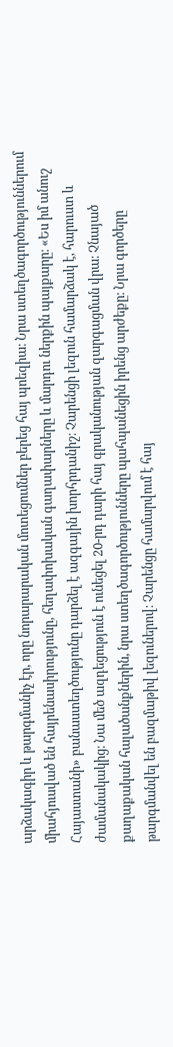արձակագիր և թարգմանիչ էր, որը նորարարական մոտեցումներ բերեց հայ պոեզիա։ Նրա ստեղծագործություններում միահյուսված են հայրենասիրությունը, հեղափոխական գաղափարները և մարդու ներքին պայքարը։ «Ես իմ անուշ Հայաստանի» բանաստեղծությունը դարձել է ազգային խորհրդանիշ։ Չարենցի լեզուն համարձակ է, հարուստ և ժամանակակից։ Նա մեծ ազդեցություն է ունեցել 20-րդ դարի հայ գրականության զարգացման վրա։ Չնայած քաղաքական հալածանքներին, նրա ստեղծագործությունները պահպանեցին իրենց արժեքը։ Նրա գործերը թարգմանվել են բազմաթիվ լեզուներով։ Չարենցը համարվում է հայ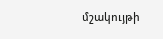մշակույթի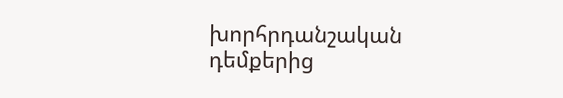խորհրդանշական դեմքերից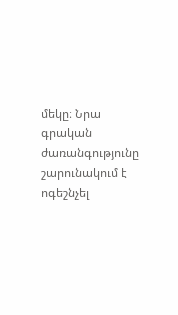մեկը։ Նրա գրական ժառանգությունը շարունակում է ոգեշնչել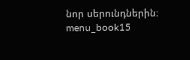նոր սերունդներին։ menu_book15